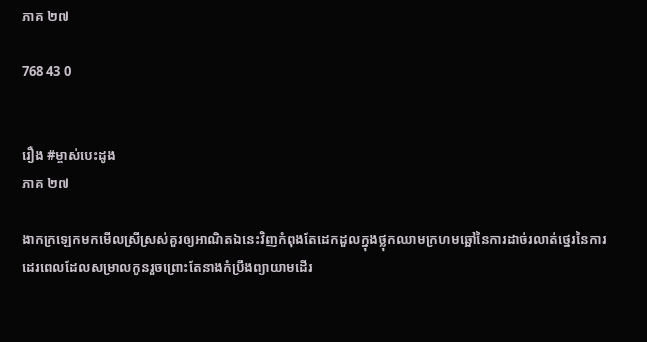ភាគ ២៧

768 43 0


រឿង #ម្ចាស់បេះដូង
ភាគ ២៧

ងាកក្រឡេកមកមើលស្រីស្រស់គួរឲ្យអាណិតឯនេះវិញកំពុងតែដេកដួលក្នុងថ្លុកឈាមក្រហមឆ្អៅនៃការដាច់រលាត់ថ្នេរនៃការដេរពេលដែលសម្រាលកូនរួចព្រោះតែនាងកំប្រឹងព្យាយាមដើរ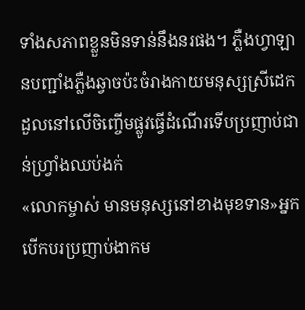ទាំងសភាពខ្លួនមិនទាន់នឹងនរផង។ ភ្លឺងហ្វាឡានបញ្ជាំងភ្លឺងឆ្វាចប៉ះចំរាងកាយមនុស្សស្រីដេកដួលនៅលើចិញ្ចើមផ្លូវធ្វើដំណើរទើបប្រញាប់ជាន់ហ្វ្រាំងឈប់ងក់
«លោកម្ចាស់ មានមនុស្សនៅខាងមុខទាន»អ្នកបើកបរប្រញាប់ងាកម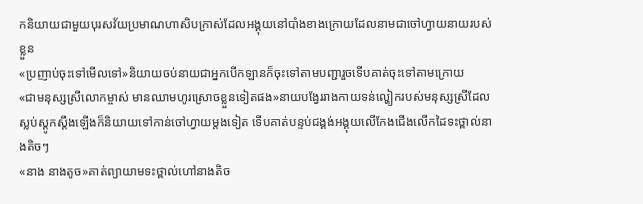កនិយាយជាមួយបុរសវ័យប្រមាណហាសិបក្រាស់ដែលអង្គុយនៅបាំងខាងក្រោយដែលនាមជាចៅហ្វាយនាយរបស់ខ្លួន
«ប្រញាប់ចុះទៅមើលទៅ»និយាយចប់នាយជាអ្នកបើកឡានក៏ចុះទៅតាមបញ្ជារួចទើបគាត់ចុះទៅតាមក្រោយ
«ជាមនុស្សស្រីលោកម្ចាស់ មានឈាមហូរស្រោចខ្លួនទៀតផង»នាយបង្វែររាងកាយទន់ល្ហៀករបស់មនុស្សស្រីដែលស្លប់ស្តូកស្តឹងឡើងក៏និយាយទៅកាន់ចៅហ្វាយម្តងទៀត ទើបគាត់បន្ទប់ជង្គង់អង្គុយលើកែងជើងលើកដៃទះថ្ពាល់នាងតិចៗ
«នាង នាងតូច»គាត់ព្យាយាមទះថ្ពាល់ហៅនាងតិច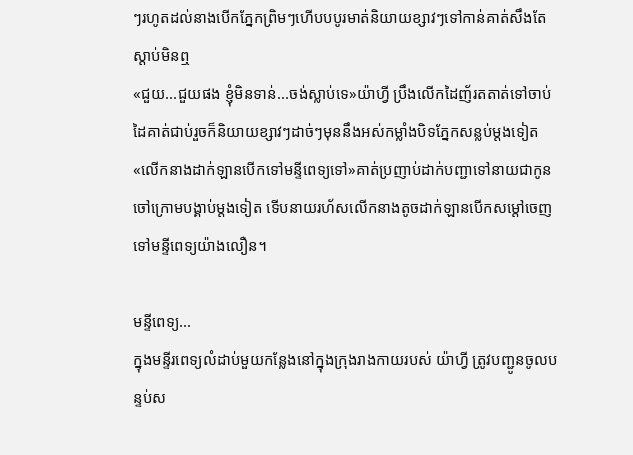ៗរហូតដល់នាងបើកភ្នែកព្រិមៗហើបបបូរមាត់និយាយខ្សាវៗទៅកាន់គាត់សឹងតែស្តាប់មិនឮ
«ជួយ...ជួយផង ខ្ញុំមិនទាន់...ចង់ស្លាប់ទេ»យ៉ាហ្វី ប្រឹងលើកដៃញ័រតតាត់ទៅចាប់ដៃគាត់ជាប់រួចក៏និយាយខ្សាវៗដាច់ៗមុននឹងអស់កម្លាំងបិទភ្នែកសន្លប់ម្តងទៀត
«លើកនាងដាក់ឡានបើកទៅមន្ទីពេទ្យទៅ»គាត់ប្រញាប់ដាក់បញ្ជាទៅនាយជាកូនចៅក្រោមបង្គាប់ម្តងទៀត ទើបនាយរហ័សលើកនាងតូចដាក់ឡានបើកសម្តៅចេញទៅមន្ទីពេទ្យយ៉ាងលឿន។

មន្ទីពេទ្យ...
ក្នុងមន្ទីរពេទ្យលំដាប់មួយកន្លែងនៅក្នុងក្រុងរាងកាយរបស់ យ៉ាហ្វី ត្រូវបញ្ជូនចូលបន្ទប់ស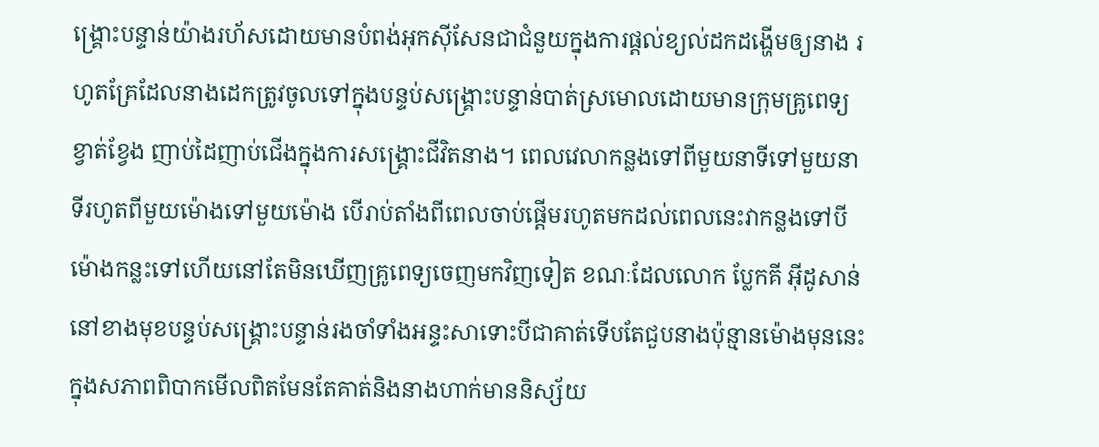ង្រ្គោះបន្ទាន់យ៉ាងរហ័សដោយមានបំពង់អុកសុីសែនជាជំនួយក្នុងការផ្តល់ខ្យល់ដកដង្ហើមឲ្យនាង រហូតគ្រែដែលនាងដេកត្រូវចូលទៅក្នុងបន្ទប់សង្រ្គោះបន្ទាន់បាត់ស្រមោលដោយមានក្រុមគ្រូពេទ្យខ្វាត់ខ្វែង ញាប់ដៃញាប់ជើងក្នុងការសង្រ្គោះជីវិតនាង។ ពេលវេលាកន្លងទៅពីមួយនាទីទៅមួយនាទីរហូតពីមួយម៉ោងទៅមួយម៉ោង បើរាប់តាំងពីពេលចាប់ផ្តើមរហូតមកដល់ពេលនេះវាកន្លងទៅបីម៉ោងកន្លះទៅហើយនៅតែមិនឃើញគ្រូពេទ្យចេញមកវិញទៀត ខណៈដែលលោក ប្លែកគី អុីដូសាន់ នៅខាងមុខបន្ទប់សង្រ្គោះបន្ទាន់រងចាំទាំងអន្ទះសាទោះបីជាគាត់ទើបតែជួបនាងប៉ុន្មានម៉ោងមុននេះក្នុងសភាពពិបាកមើលពិតមែនតែគាត់និងនាងហាក់មាននិស្ស័យ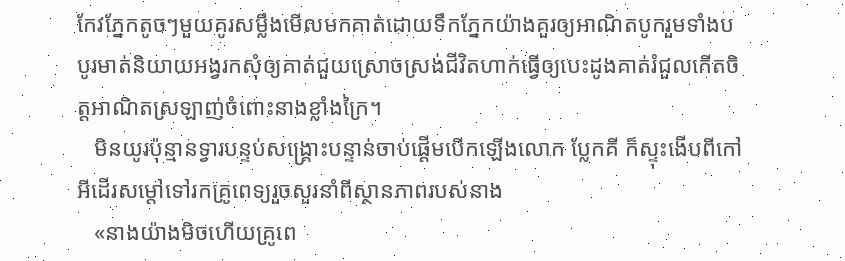កែវភ្នែកតូចៗមួយគូរសម្លឹងមើលមកគាត់ដោយទឹកភ្នែកយ៉ាងគួរឲ្យអាណិតបូករួមទាំងបបូរមាត់និយាយអង្វរកសុំឲ្យគាត់ជួយស្រោចស្រង់ជីវិតហាក់ធ្វើឲ្យបេះដូងគាត់រំជួលកើតចិត្តអាណិតស្រឡាញ់ចំពោះនាងខ្លាំងក្រៃ។
   មិនយូរប៉ុន្មានទ្វារបន្ទប់សង្រ្គោះបន្ទាន់ចាប់ផ្តើមបើកឡើងលោក ប្លែកគី ក៏ស្ទុះងើបពីកៅអីដើរសម្តៅទៅរកគ្រូពេទ្យរួចសួរនាំពីស្ថានភាពរបស់នាង
   «នាងយ៉ាងមិចហើយគ្រូពេ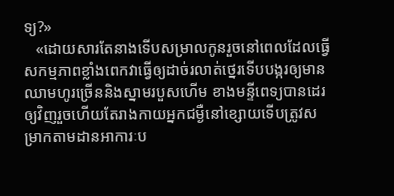ទ្យ?»
   «ដោយសារតែនាងទើបសម្រាលកូនរួចនៅពេលដែលធ្វើសកម្មភាពខ្លាំងពេកវាធ្វើឲ្យដាច់រលាត់ថ្នេរទើបបង្ករឲ្យមានឈាមហូរច្រើននិងស្នាមរបួសហើម ខាងមន្ទីពេទ្យបានដេរឲ្យវិញរួចហើយតែរាងកាយអ្នកជម្ងឺនៅខ្សោយទើបត្រូវសម្រាកតាមដានអាការៈប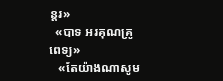ន្តរ»
  «បាទ អរគុណគ្រូពេទ្យ»
   «តែយ៉ាងណាសូម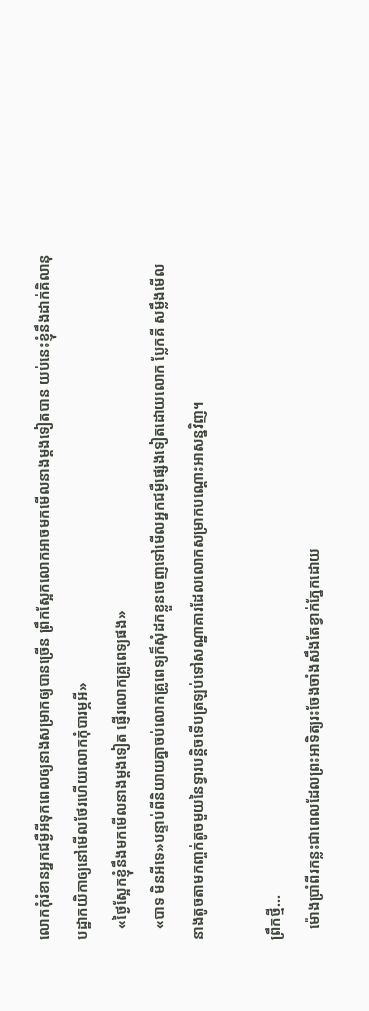លោកកុំរំខានអ្នកជម្ងឺអីទុកពេលឲ្យនាងសម្រាកឲ្យបានច្រើន ព្រឹកស្អែកលោកអាចមកមើលនាងម្តងទៀតបាន យប់នេះខ្ញុំនឹងដាក់គិលានុបដ្ឋាកយិកាឲ្យនៅមើលថែរហើយលោកកុំបារម្ភអី»
   «ថ្ងៃស្អែកខ្ញុំនឹងមកមើលនាងម្តងទៀត ផ្ញើរលោកគ្រូពេទ្យផង»
   «បាទ មិនអីទេ»បន្ទាប់ពីនិយាយគ្នាចប់លោកគ្រូពេទ្យក៏សុំដកខ្លួនចេញទៅមើលអ្នកជម្ងឺផ្សេងទៀតដោយលោក ប្លែកគី សម្លឹងមើលនាងតូចតាមកញ្ចក់តូចមួយនៃទ្វារបន្តិចទើបត្រឡប់ទៅសណ្ឋាគារដែលលោកសម្រាកបណ្តោះអាសន្នវិញ។

ព្រឹកថ្មី...
   ម៉ោងប្រាំពីរកន្លះជាពេលដែលព្រះអាទិត្យរះចែងចាំងសឹងតែខ្វាក់ភ្នែកដោយ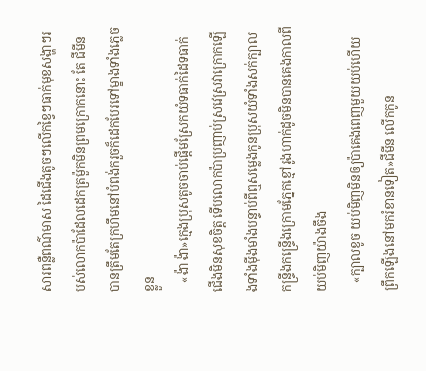សារពន្លឺពណ៌មាស ដៃជើងតូចៗលើកខ្វៃៗធាក់មុខសង្ហាៗរបស់លោកប៉ាដែលដេកត្រម៉ួកមិនព្រមក្រោកនោះ តែ ជីមីន បានត្រឹមតែក្រហឹមនៅបំពង់ករួចក៏ដេកបែរទៅម្ខាងទាំងភ្លេចខ្លួន
   «ង៉ា ង៉ា»ក្មេងប្រុសតូចចាប់ផ្តើមស្រែកយំទធាក់ដៃទធាក់ជើងមិនសុខចិត្ត ទើបលោកប៉ាប្រញាប់ស្រវេស្រវាក្រោកឡើងទាំងមុីងមាំងបន្ទាប់ពីឮសម្លេងកូនប្រុសយំទាំងសក់ក្បាលកន្រ្ទីងកន្រ្ទើងក្រោមភ្នែកខ្មៅរូងហាក់ដូចមិនបានគេងកាលពីយប់មិញយ៉ាងចឹង
   «ក្បាលខូច យប់មិញមិនឲ្យប៉ាគេងពេញមួយយប់ហើយព្រឹកឡើងនៅមករំខានទៀត»ជីមីន លើកកូន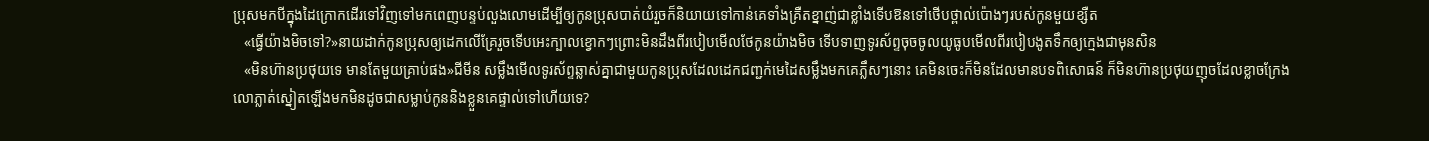ប្រុសមកបីក្នុងដៃក្រោកដើរទៅវិញទៅមកពេញបន្ទប់លួងលោមដើម្បីឲ្យកូនប្រុសបាត់យំរួចក៏និយាយទៅកាន់គេទាំងគ្រឺតខ្នាញ់ជាខ្លាំងទើបឱនទៅថើបថ្ពាល់ប៉ោងៗរបស់កូនមួយខ្សឺត
   «ធ្វើយ៉ាងមិចទៅ?»នាយដាក់កូនប្រុសឲ្យដេកលើគ្រែរួចទើបអេះក្បាលខ្វោកៗព្រោះមិនដឹងពីរបៀបមើលថែកូនយ៉ាងមិច ទើបទាញទូរស័ព្ទចុចចូលយូធូបមើលពីរបៀបងូតទឹកឲ្យក្មេងជាមុនសិន
   «មិនហ៊ានប្រថុយទេ មានតែមួយគ្រាប់ផង»ជីមីន សម្លឹងមើលទូរស័ព្ទឆ្លាស់គ្នាជាមួយកូនប្រុសដែលដេកជញ្ជក់មេដៃសម្លឹងមកគេភ្លឹសៗនោះ គេមិនចេះក៏មិនដែលមានបទពិសោធន៍ ក៏មិនហ៊ានប្រថុយញុចដែលខ្លាចក្រែងលោភ្លាត់ស្នៀតឡើងមកមិនដូចជាសម្លាប់កូននិងខ្លួនគេផ្ទាល់ទៅហើយទេ?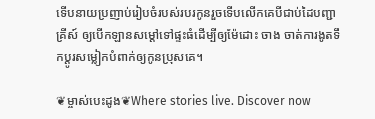ទើបនាយប្រញាប់រៀបចំរបស់របរកូនរួចទើបលើកគេបីជាប់ដៃបញ្ជា គ្រីស៍ ឲ្យបើកឡានសម្តៅទៅផ្ទះធំដើម្បីឲ្យម៉ែដោះ ចាង ចាត់ការងូតទឹកប្តូរសម្លៀកបំពាក់ឲ្យកូនប្រុសគេ។

❦ម្ចាស់បេះដូង❦Where stories live. Discover now